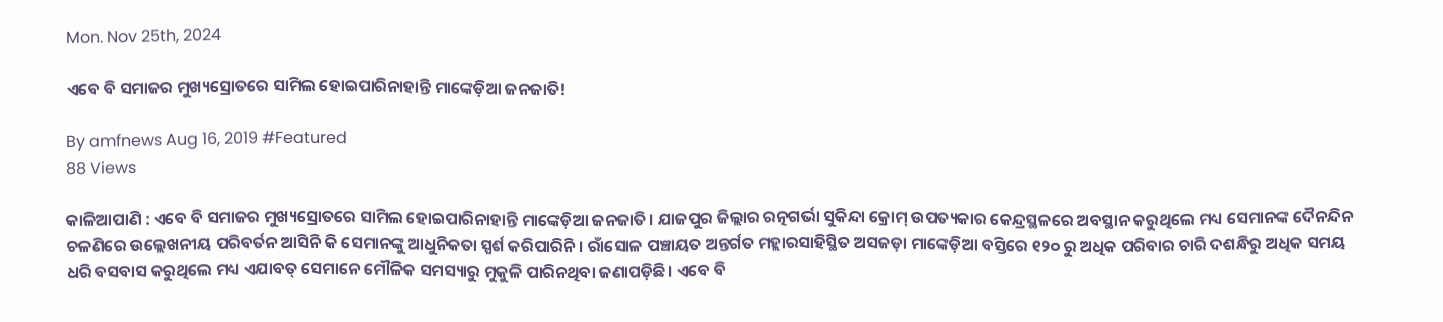Mon. Nov 25th, 2024

ଏବେ ବି ସମାଜର ମୁଖ୍ୟସ୍ରୋତରେ ସାମିଲ ହୋଇପାରିନାହାନ୍ତି ମାଙ୍କେଡ଼ିଆ ଜନଜାତି!

By amfnews Aug 16, 2019 #Featured
88 Views

କାଳିଆପାଣି : ଏବେ ବି ସମାଜର ମୁଖ୍ୟସ୍ରୋତରେ ସାମିଲ ହୋଇପାରିନାହାନ୍ତି ମାଙ୍କେଡ଼ିଆ ଜନଜାତି। ଯାଜପୁର ଜିଲ୍ଲାର ରତ୍ନଗର୍ଭା ସୁକିନ୍ଦା କ୍ରୋମ୍‌ ଉପତ୍ୟକାର କେନ୍ଦ୍ରସ୍ଥଳରେ ଅବସ୍ଥାନ କରୁଥିଲେ ମଧ୍ୟ ସେମାନଙ୍କ ଦୈନନ୍ଦିନ ଚଳଣିରେ ଉଲ୍ଲେଖନୀୟ ପରିବର୍ତନ ଆସିନି କି ସେମାନଙ୍କୁ ଆଧୁନିକତା ସ୍ପର୍ଶ କରିପାରିନି। ରାଁସୋଳ ପଞ୍ଚାୟତ ଅନ୍ତର୍ଗତ ମହ୍ଲାରସାହିସ୍ଥିତ ଅସଜଡ଼ା ମାଙ୍କେଡ଼ିଆ ବସ୍ତିରେ ୧୨୦ ରୁ ଅଧିକ ପରିବାର ଚାରି ଦଶନ୍ଧିରୁ ଅଧିକ ସମୟ ଧରି ବସବାସ କରୁଥିଲେ ମଧ୍ୟ ଏଯାବତ୍‌ ସେମାନେ ମୌଳିକ ସମସ୍ୟାରୁ ମୁକୁଳି ପାରିନଥିବା ଜଣାପଡ଼ିଛି। ଏବେ ବି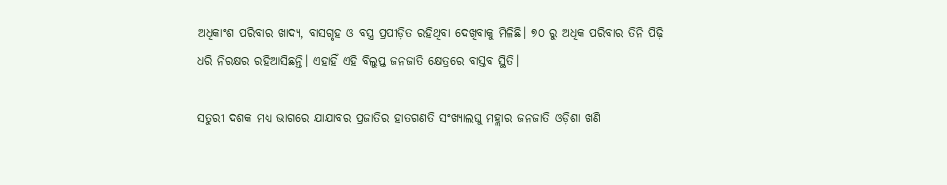ଅଧିକାଂଶ ପରିବାର ଖାଦ୍ୟ, ବାସଗୃହ ଓ ବସ୍ତ୍ର ପ୍ରପୀଡ଼ିତ ରହିଥିବା ଦେଖିବାକୁ ମିଳିଛି। ୭୦ ରୁ ଅଧିକ ପରିବାର ତିନି ପିଢ଼ି ଧରି ନିରକ୍ଷର ରହିଆସିଛନ୍ତି। ଏହାହିଁ ଏହି ବିଲୁପ୍ତ ଜନଜାତି କ୍ଷେତ୍ରରେ ବାସ୍ତବ ସ୍ଥିତି।

ସତୁରୀ ଦଶକ‌ ମଧ୍ୟ ଭାଗରେ ଯାଯାବର ପ୍ରଜାତିର ହାତଗଣତି ସଂଖ୍ୟାଲଘୁ ମହ୍ଲାର ଜନଜାତି ଓଡ଼ିଶା ଖଣି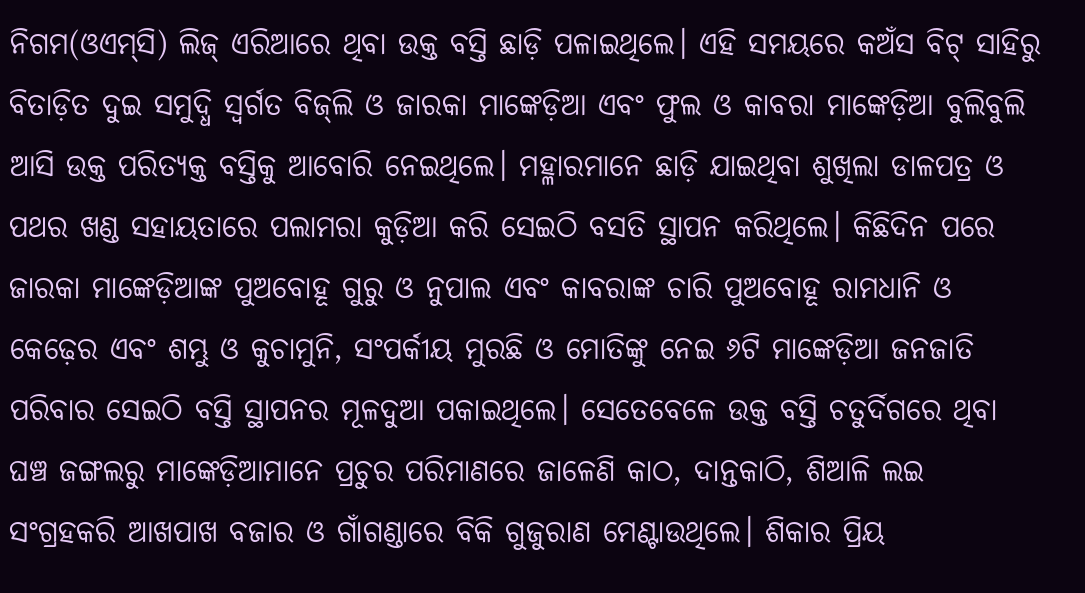ନିଗମ(ଓଏମ୍‌ସି) ଲିଜ୍‌ ଏରିଆରେ ଥିବା ଉକ୍ତ ବସ୍ତି ଛାଡ଼ି ପଳାଇଥିଲେ। ଏହି ସମୟରେ କଅଁସ ବିଟ୍‌ ସାହିରୁ ବିତାଡ଼ିତ ଦୁଇ ସମୁଦ୍ଧି ସ୍ବର୍ଗତ ବିଜ୍‌ଲି ଓ ଜାରକା ମାଙ୍କେଡ଼ିଆ ଏବଂ ଫୁଲ ଓ କାବରା ମାଙ୍କେଡ଼ିଆ ବୁଲିବୁଲି ଆସି ଉକ୍ତ ପରିତ୍ୟକ୍ତ ବସ୍ତିକୁ ଆବୋରି ନେଇଥିଲେ। ମହ୍ଳାରମାନେ ଛାଡ଼ି ଯାଇଥିବା ଶୁଖିଲା ଡାଳପତ୍ର ଓ ପଥର ଖଣ୍ଡ ସହାୟତାରେ ପଲାମରା କୁଡ଼ିଆ କରି ସେଇଠି ବସତି ସ୍ଥାପନ କରିଥିଲେ। କିଛିଦିନ ପରେ ଜାରକା ମାଙ୍କେଡ଼ିଆଙ୍କ ପୁଅବୋହୂ ଗୁରୁ ଓ ନୁପାଲ ଏବଂ କାବରାଙ୍କ ଚାରି ପୁଅବୋହୂ ରାମଧାନି ଓ କେଢ଼େର ଏବଂ ଶମ୍ଭୁ ଓ କୁଚାମୁନି, ସଂପର୍କୀୟ ମୁରଛି ଓ ମ‌ୋତିଙ୍କୁ ନେଇ ୬ଟି ମାଙ୍କେଡ଼ିଆ ଜନଜାତି ପରିବାର ସେଇଠି ବସ୍ତି ସ୍ଥାପନର ମୂଳଦୁଆ ପକାଇଥିଲେ। ସେତେବେଳେ ଉକ୍ତ ବସ୍ତି ଚତୁର୍ଦିଗରେ ଥିବା ଘଞ୍ଚ ଜଙ୍ଗଲରୁ ମାଙ୍କେଡ଼ିଆମାନେ ପ୍ରଚୁର ପରିମାଣରେ ଜାଳେଣି କାଠ, ଦାନ୍ତକାଠି, ଶିଆଳି ଲଇ ସଂଗ୍ରହକରି ଆଖପାଖ ବଜାର ଓ ଗାଁଗଣ୍ଡାରେ ବିକି ଗୁଜୁରାଣ ମେଣ୍ଟାଉଥିଲେ। ଶିକାର ପ୍ରିୟ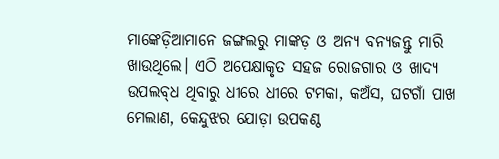ମାଙ୍କେଡ଼ିଆମାନେ ଜଙ୍ଗଲରୁ ମାଙ୍କଡ଼ ଓ ଅନ୍ୟ ବନ୍ୟଜନ୍ତୁ ମାରି ଖାଉଥିଲେ। ଏଠି ଅପେକ୍ଷାକୃତ ସହଜ ରୋଜଗାର ଓ ଖାଦ୍ୟ ଉପଲବ୍‌ଧ ଥିବାରୁ ଧୀରେ ଧୀରେ ଟମକା, କଅଁସ, ଘଟଗାଁ ପାଖ ମେଲାଣ, କେନ୍ଦୁଝର ଯୋଡ଼ା ଉପକଣ୍ଠ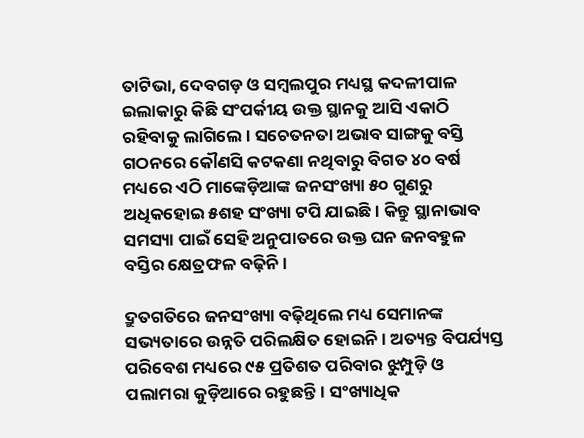ତାଟିଭା, ଦେବଗଡ଼ ଓ ସମ୍ବଲପୁର ମଧ୍ୟସ୍ଥ କଦଳୀପାଳ ଇଲାକାରୁ କିଛି ସଂପର୍କୀୟ ଉକ୍ତ ସ୍ଥାନକୁ ଆସି ଏକାଠି ରହିବାକୁ ଲାଗିଲେ। ସଚେତନତା ଅଭାବ ସାଙ୍ଗକୁ ବସ୍ତି ଗଠନରେ କୌଣସି କଟକଣା ନଥିବାରୁ ବିଗତ ୪୦ ବର୍ଷ ମଧ୍ୟରେ ଏଠି ମାଙ୍କେଡ଼ିଆଙ୍କ ଜନସଂଖ୍ୟା ୫୦ ଗୁଣରୁ ଅଧିକହୋଇ ୫ଶହ ସଂଖ୍ୟା ଟପି ଯାଇଛି। କିନ୍ତୁ ସ୍ଥାନାଭାବ ସମସ୍ୟା ପାଇଁ ସେହି ଅନୁପାତରେ ଉକ୍ତ ଘନ ଜନବହୁଳ ବସ୍ତିର କ୍ଷେତ୍ରଫଳ ବଢ଼ିନି।

ଦ୍ରୁତଗତିରେ ଜନସଂଖ୍ୟା ବଢ଼ିଥିଲେ ମଧ୍ୟ ସେମାନଙ୍କ ସଭ୍ୟତାରେ ଉନ୍ନତି ପରିଲକ୍ଷିତ ହୋଇନି। ଅତ୍ୟନ୍ତ ବିପର୍ଯ୍ୟସ୍ତ ପରିବେଶ ମଧ୍ୟରେ ୯୫ ପ୍ରତିଶତ ପରିବାର ଝୁମ୍ପୁଡ଼ି ଓ ପଲାମରା କୁଡ଼ିଆରେ ରହୁଛନ୍ତି। ସଂଖ୍ୟାଧିକ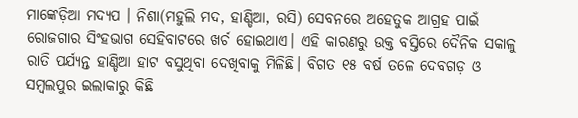ମ‌ାଙ୍କେଡ଼ିଆ ମଦ୍ୟପ । ନିଶା‌(ମହୁଲି ମଦ, ହାଣ୍ଡିଆ, ରସି) ସେବନରେ ଅହେତୁକ ଆଗ୍ରହ ପାଇଁ ରୋଜଗାର ସିଂହଭାଗ ସେହିବାଟରେ ଖର୍ଚ ହୋଇଥାଏ। ଏହି କାରଣରୁ ଉକ୍ତ ବସ୍ତିରେ ଦୈନିକ ସକାଳୁ ରାତି ପର୍ଯ୍ୟନ୍ତ ହାଣ୍ଡିଆ ହାଟ ବସୁଥିବା ଦେଖିବାକୁ ମିଳିଛି। ବିଗତ ୧୫ ବର୍ଷ ତଳେ ଦେବଗଡ଼ ଓ ସମ୍ବଲପୁର ଇଲାକାରୁ କିଛି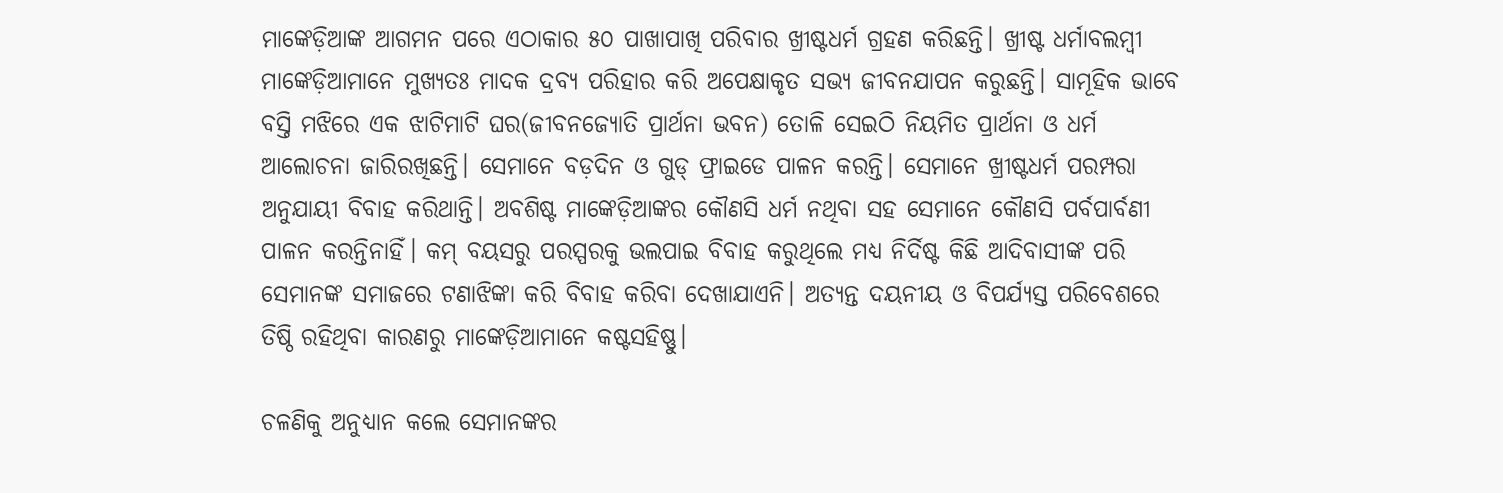ମାଙ୍କେଡ଼ିଆଙ୍କ ଆଗମନ ପରେ ଏଠାକାର ୫୦ ପାଖାପାଖି ପରିବାର ଖ୍ରୀଷ୍ଟଧର୍ମ ଗ୍ରହଣ କରିଛନ୍ତି। ଖ୍ରୀଷ୍ଟ ଧର୍ମାବଲମ୍ବୀ ମାଙ୍କେଡ଼ିଆମାନେ ମୁଖ୍ୟତଃ ମାଦକ ଦ୍ରବ୍ୟ ପରିହାର କରି ଅପେକ୍ଷାକୃତ ସଭ୍ୟ ଜୀବନଯାପନ କରୁଛନ୍ତି। ସାମୂହିକ ଭାବେ ବସ୍ତି ମଝିରେ ଏକ ଝାଟିମାଟି ଘର(ଜୀବନଜ୍ୟୋତି ପ୍ରାର୍ଥନା ଭବନ) ତୋଳି ସେଇଠି ନିୟମିତ ପ୍ରାର୍ଥନା ଓ ଧର୍ମ ଆଲୋଚନା ଜାରିରଖିଛନ୍ତି। ସେମାନେ ବଡ଼ଦିନ ଓ ଗୁଡ୍‌ ଫ୍ରାଇଡେ ପାଳନ କରନ୍ତି। ସେମାନେ ଖ୍ରୀଷ୍ଟଧର୍ମ ପରମ୍ପରା ଅନୁଯାୟୀ ବିବାହ କରିଥାନ୍ତି। ଅବଶିଷ୍ଟ ମାଙ୍କେଡ଼ିଆଙ୍କର କୌଣସି ଧର୍ମ ନଥିବା ସହ ସେମାନେ କୌଣସି ପର୍ବପାର୍ବଣୀ ପାଳନ କରନ୍ତିନାହିଁ। କମ୍‌ ବୟସରୁ ପରସ୍ପରକୁ ଭଲପାଇ ବିବାହ କରୁଥିଲେ ମଧ୍ୟ ନିର୍ଦିଷ୍ଟ କିଛି ଆଦିବାସୀଙ୍କ ପରି ସେମାନଙ୍କ ସମାଜରେ ଟଣାଝିଙ୍କା କରି ବିବାହ କରିବା ଦେଖାଯାଏନି। ଅତ୍ୟନ୍ତ ଦୟନୀୟ ଓ ବିପର୍ଯ୍ୟସ୍ତ ପରିବେଶରେ ତିଷ୍ଠି ରହିଥିବା କାରଣରୁ ମାଙ୍କେଡ଼ିଆମାନେ କଷ୍ଟସହିଷ୍ଣୁ।

ଚଳଣିକୁ ଅନୁଧ୍ୟାନ କଲେ ସେମାନଙ୍କର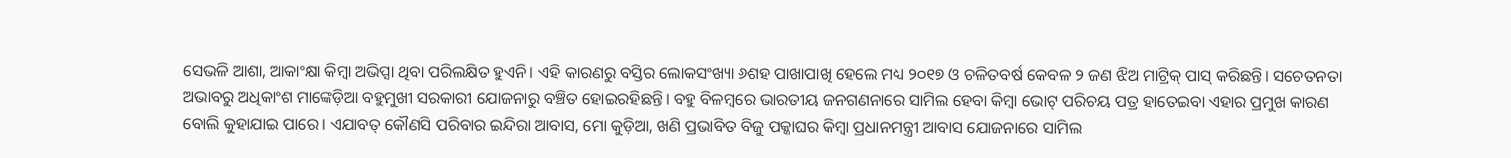ସେଭଳି ଆଶା, ଆକାଂକ୍ଷା କିମ୍ବା ଅଭିପ୍ସା ଥିବା ପରିଲକ୍ଷିତ ହୁଏନି। ଏହି କାରଣରୁ ବସ୍ତିର ଲୋକସଂଖ୍ୟା ୬ଶହ ପାଖାପାଖି ହେଲେ ମଧ୍ୟ ୨୦୧୭ ଓ ଚଳିତବର୍ଷ କ‌େବଳ ୨ ଜଣ ଝିଅ ମାଟ୍ରିକ୍‌ ପାସ୍‌ କରିଛନ୍ତି। ସଚେତନତା ଅଭାବରୁ ଅଧିକାଂଶ ମାଙ୍କେଡ଼ିଆ ବହୁମୁଖୀ ସରକାରୀ ଯୋଜନାରୁ ବଞ୍ଚିତ ହୋଇରହିଛନ୍ତି। ବହୁ ବିଳମ୍ବରେ ଭାରତୀୟ ଜନଗଣନାରେ ସାମିଲ ହେବା କିମ୍ବା ଭୋଟ୍ ପରିଚୟ ପତ୍ର ହାତେଇବା ଏହାର ପ୍ରମୁଖ କାରଣ ବୋଲି କୁହାଯାଇ ପାରେ। ଏଯାବତ୍‌ କୌଣସି ପରିବାର ଇନ୍ଦିରା ଆବାସ, ମୋ କୁଡ଼ିଆ, ଖଣି ପ୍ରଭାବିତ ବିଜୁ ପକ୍କାଘର କିମ୍ବା ପ୍ରଧାନମନ୍ତ୍ରୀ ଆବାସ ଯୋଜନାରେ ସାମିଲ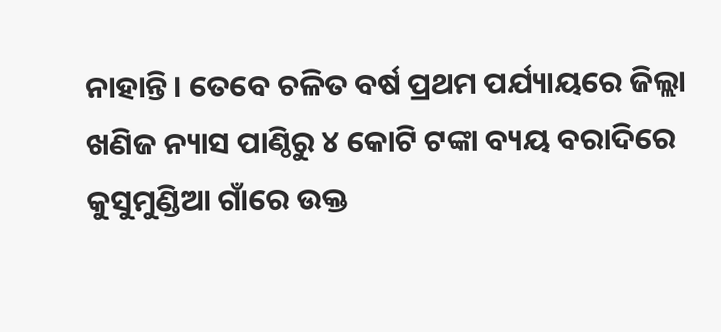ନାହାନ୍ତି। ତେବେ ଚଳିତ ବର୍ଷ ପ୍ରଥମ ପର୍ଯ୍ୟାୟରେ ଜିଲ୍ଲା ଖଣିଜ ନ୍ୟାସ ପାଣ୍ଠିରୁ ୪ କୋଟି ଟଙ୍କା ବ୍ୟୟ ବରାଦିରେ କୁସୁମୁଣ୍ଡିଆ ଗାଁରେ ଉକ୍ତ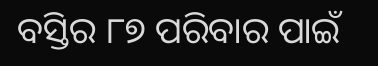ବସ୍ତିର ୮୭ ପରିବାର ପାଇଁ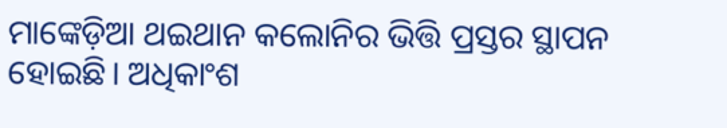ମାଙ୍କେଡ଼ିଆ ଥଇଥାନ କଲୋନିର ଭିତ୍ତି ପ୍ରସ୍ତର ସ୍ଥାପନ ହୋଇଛି। ଅଧିକାଂଶ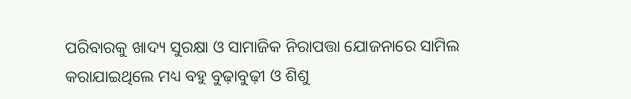ପରିବାରକୁ ଖାଦ୍ୟ ସୁରକ୍ଷା ଓ ସାମାଜିକ ନିରାପତ୍ତା ଯୋଜନାରେ ସାମିଲ କରାଯାଇଥିଲେ ମଧ୍ୟ ବହୁ ବୁଢ଼ାବୁଢ଼ୀ ଓ ଶିଶୁ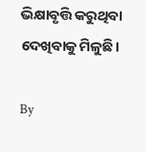ଭିକ୍ଷାବୃତ୍ତି କରୁଥିବା ଦେଖିବାକୁ ମିଳୁଛି।

By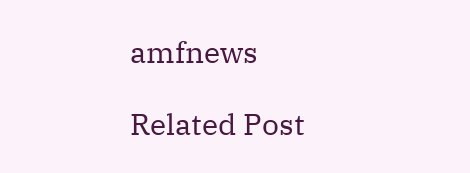amfnews

Related Post